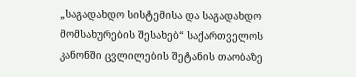„საგადახდო სისტემისა და საგადახდო მომსახურების შესახებ“ საქართველოს კანონში ცვლილების შეტანის თაობაზე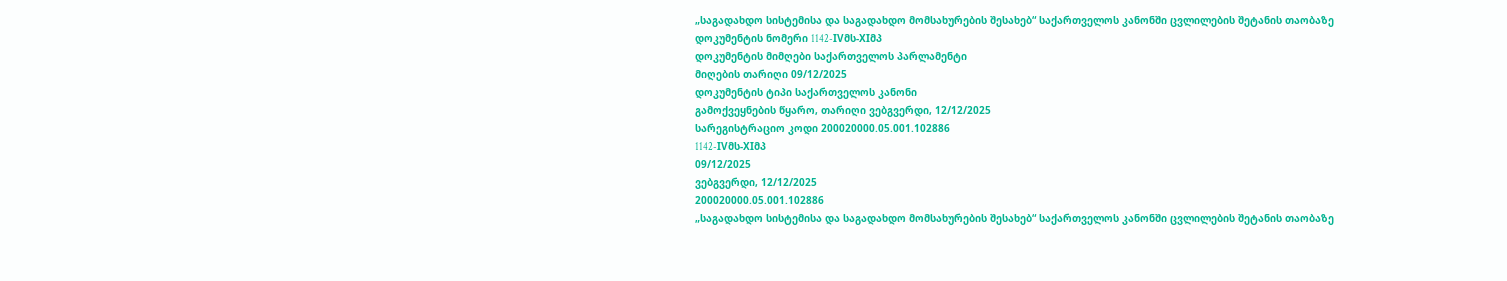„საგადახდო სისტემისა და საგადახდო მომსახურების შესახებ“ საქართველოს კანონში ცვლილების შეტანის თაობაზე
დოკუმენტის ნომერი 1142-IVმს-XIმპ
დოკუმენტის მიმღები საქართველოს პარლამენტი
მიღების თარიღი 09/12/2025
დოკუმენტის ტიპი საქართველოს კანონი
გამოქვეყნების წყარო, თარიღი ვებგვერდი, 12/12/2025
სარეგისტრაციო კოდი 200020000.05.001.102886
1142-IVმს-XIმპ
09/12/2025
ვებგვერდი, 12/12/2025
200020000.05.001.102886
„საგადახდო სისტემისა და საგადახდო მომსახურების შესახებ“ საქართველოს კანონში ცვლილების შეტანის თაობაზე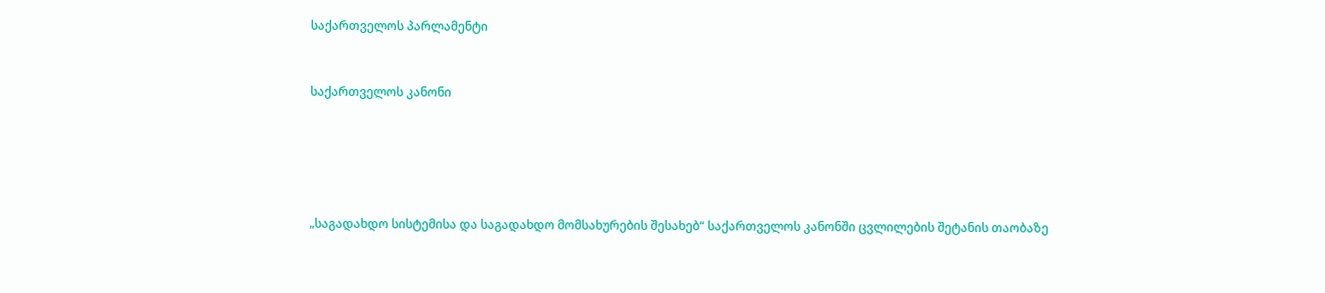საქართველოს პარლამენტი


საქართველოს კანონი





„საგადახდო სისტემისა და საგადახდო მომსახურების შესახებ“ საქართველოს კანონში ცვლილების შეტანის თაობაზე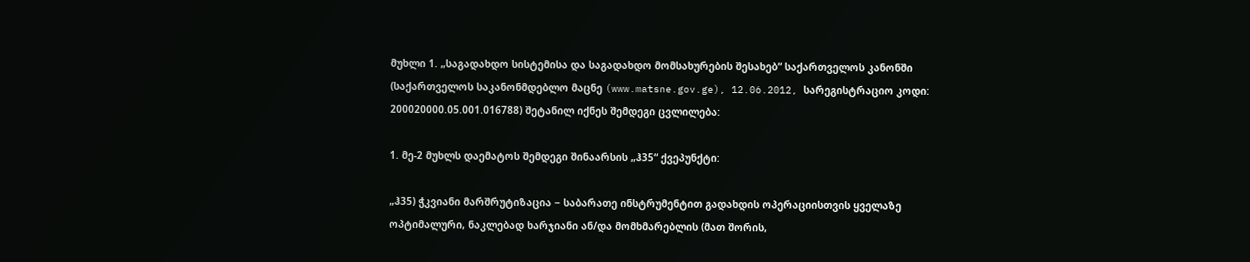მუხლი 1. „საგადახდო სისტემისა და საგადახდო მომსახურების შესახებ“ საქართველოს კანონში (საქართველოს საკანონმდებლო მაცნე (www.matsne.gov.ge), 12.06.2012, სარეგისტრაციო კოდი: 200020000.05.001.016788) შეტანილ იქნეს შემდეგი ცვლილება:

1. მე-2 მუხლს დაემატოს შემდეგი შინაარსის „ჰ35“ ქვეპუნქტი:

„ჰ35) ჭკვიანი მარშრუტიზაცია − საბარათე ინსტრუმენტით გადახდის ოპერაციისთვის ყველაზე ოპტიმალური, ნაკლებად ხარჯიანი ან/და მომხმარებლის (მათ შორის,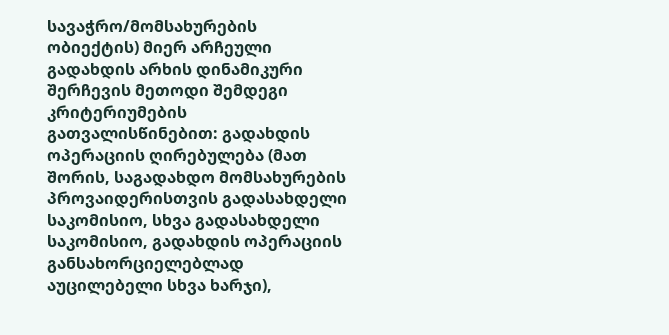სავაჭრო/მომსახურების ობიექტის) მიერ არჩეული გადახდის არხის დინამიკური შერჩევის მეთოდი შემდეგი კრიტერიუმების გათვალისწინებით: გადახდის ოპერაციის ღირებულება (მათ შორის, საგადახდო მომსახურების პროვაიდერისთვის გადასახდელი საკომისიო, სხვა გადასახდელი საკომისიო, გადახდის ოპერაციის განსახორციელებლად აუცილებელი სხვა ხარჯი),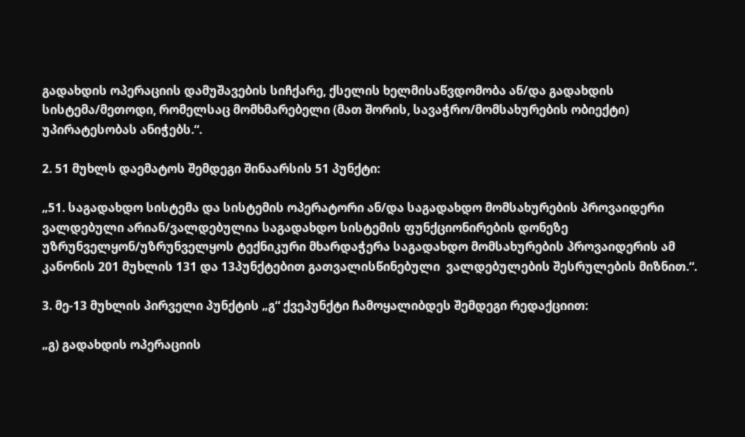გადახდის ოპერაციის დამუშავების სიჩქარე, ქსელის ხელმისაწვდომობა ან/და გადახდის სისტემა/მეთოდი, რომელსაც მომხმარებელი (მათ შორის, სავაჭრო/მომსახურების ობიექტი) უპირატესობას ანიჭებს.“.

2. 51 მუხლს დაემატოს შემდეგი შინაარსის 51 პუნქტი:

„51. საგადახდო სისტემა და სისტემის ოპერატორი ან/და საგადახდო მომსახურების პროვაიდერი ვალდებული არიან/ვალდებულია საგადახდო სისტემის ფუნქციონირების დონეზე უზრუნველყონ/უზრუნველყოს ტექნიკური მხარდაჭერა საგადახდო მომსახურების პროვაიდერის ამ კანონის 201 მუხლის 131 და 13პუნქტებით გათვალისწინებული  ვალდებულების შესრულების მიზნით.“.

3. მე-13 მუხლის პირველი პუნქტის „გ“ ქვეპუნქტი ჩამოყალიბდეს შემდეგი რედაქციით:

„გ) გადახდის ოპერაციის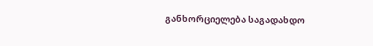განხორციელება საგადახდო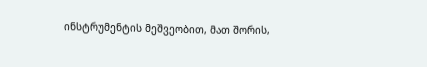ინსტრუმენტის მეშვეობით, მათ შორის,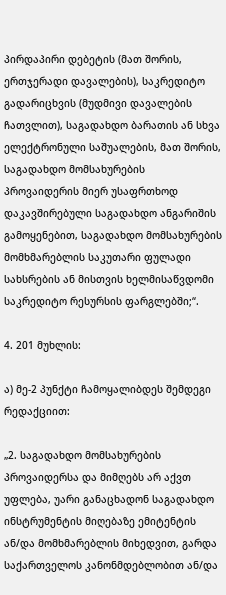პირდაპირი დებეტის (მათ შორის, ერთჯერადი დავალების), საკრედიტო გადარიცხვის (მუდმივი დავალების ჩათვლით), საგადახდო ბარათის ან სხვა ელექტრონული საშუალების, მათ შორის, საგადახდო მომსახურების პროვაიდერის მიერ უსაფრთხოდ დაკავშირებული საგადახდო ანგარიშის გამოყენებით, საგადახდო მომსახურების მომხმარებლის საკუთარი ფულადი სახსრების ან მისთვის ხელმისაწვდომი საკრედიტო რესურსის ფარგლებში;“.

4. 201 მუხლის:

ა) მე-2 პუნქტი ჩამოყალიბდეს შემდეგი რედაქციით:

„2. საგადახდო მომსახურების პროვაიდერსა და მიმღებს არ აქვთ უფლება, უარი განაცხადონ საგადახდო ინსტრუმენტის მიღებაზე ემიტენტის ან/და მომხმარებლის მიხედვით, გარდა საქართველოს კანონმდებლობით ან/და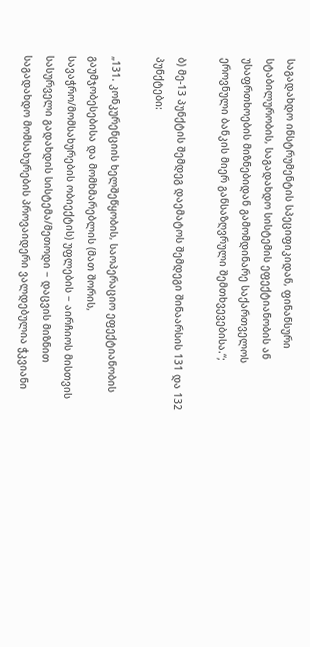საგადახდო ინსტრუმენტის სპეციფიკიდან, ფინანსური სტაბილურობის, საგადახდო სისტემის ეფექტიანობის ან უსაფრთხოების მიზნებიდან გამომდინარე საქართველოს ეროვნული ბანკის მიერ განსაზღვრული შემთხვევებისა.“;

ბ) მე-13 პუნქტის შემდეგ დაემატოს შემდეგი შინაარსის 131 და 132 პუნქტები:

„131. კონკურენციის ხელშეწყობის, საოპერაციო ეფექტიანობის გაუმჯობესებისა და მომხმარებლის (მათ შორის, სავაჭრო/მომსახურების ობიექტის) უფლების − აირჩიოს მისთვის სასურველი გადახდის სისტემა/მეთოდი − დაცვის მიზნით საგადახდო მომსახურების პროვაიდერი ვალდებულია ჭკვიანი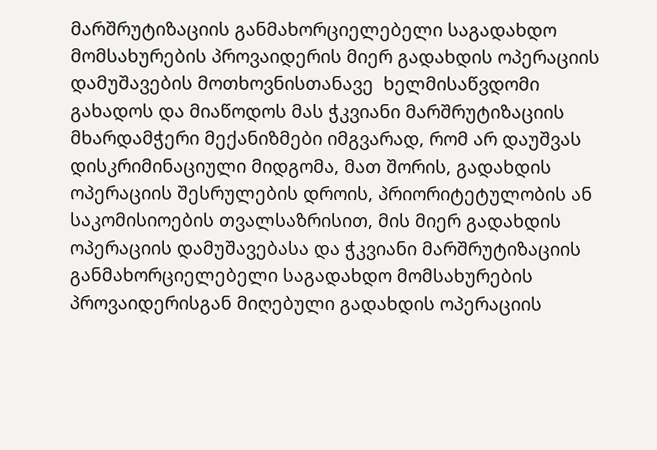მარშრუტიზაციის განმახორციელებელი საგადახდო მომსახურების პროვაიდერის მიერ გადახდის ოპერაციის დამუშავების მოთხოვნისთანავე  ხელმისაწვდომი გახადოს და მიაწოდოს მას ჭკვიანი მარშრუტიზაციის მხარდამჭერი მექანიზმები იმგვარად, რომ არ დაუშვას დისკრიმინაციული მიდგომა, მათ შორის, გადახდის ოპერაციის შესრულების დროის, პრიორიტეტულობის ან საკომისიოების თვალსაზრისით, მის მიერ გადახდის ოპერაციის დამუშავებასა და ჭკვიანი მარშრუტიზაციის განმახორციელებელი საგადახდო მომსახურების პროვაიდერისგან მიღებული გადახდის ოპერაციის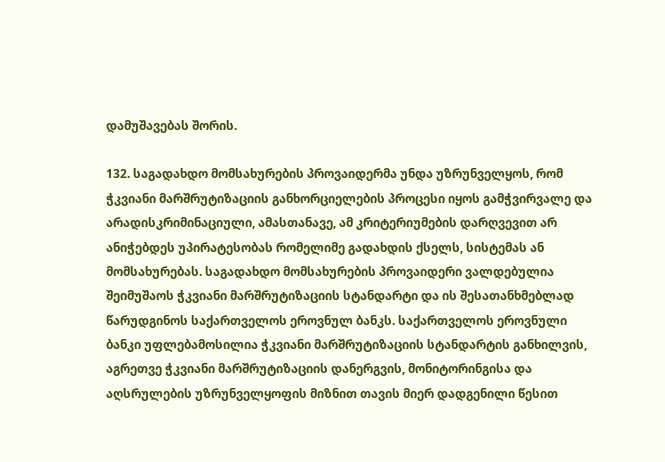დამუშავებას შორის.

132. საგადახდო მომსახურების პროვაიდერმა უნდა უზრუნველყოს, რომ ჭკვიანი მარშრუტიზაციის განხორციელების პროცესი იყოს გამჭვირვალე და არადისკრიმინაციული, ამასთანავე, ამ კრიტერიუმების დარღვევით არ ანიჭებდეს უპირატესობას რომელიმე გადახდის ქსელს, სისტემას ან მომსახურებას. საგადახდო მომსახურების პროვაიდერი ვალდებულია შეიმუშაოს ჭკვიანი მარშრუტიზაციის სტანდარტი და ის შესათანხმებლად წარუდგინოს საქართველოს ეროვნულ ბანკს. საქართველოს ეროვნული ბანკი უფლებამოსილია ჭკვიანი მარშრუტიზაციის სტანდარტის განხილვის, აგრეთვე ჭკვიანი მარშრუტიზაციის დანერგვის, მონიტორინგისა და აღსრულების უზრუნველყოფის მიზნით თავის მიერ დადგენილი წესით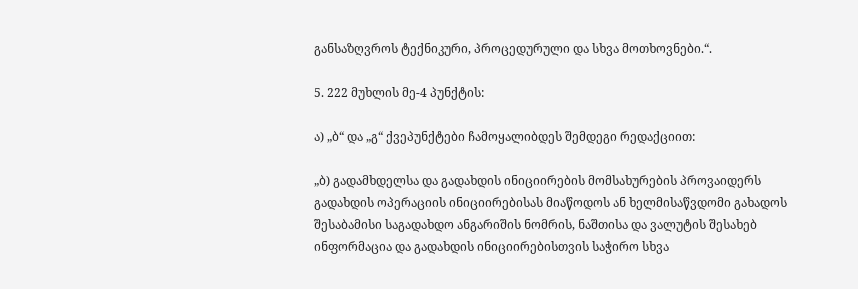განსაზღვროს ტექნიკური, პროცედურული და სხვა მოთხოვნები.“.

5. 222 მუხლის მე-4 პუნქტის:

ა) „ბ“ და „გ“ ქვეპუნქტები ჩამოყალიბდეს შემდეგი რედაქციით:

„ბ) გადამხდელსა და გადახდის ინიციირების მომსახურების პროვაიდერს გადახდის ოპერაციის ინიციირებისას მიაწოდოს ან ხელმისაწვდომი გახადოს შესაბამისი საგადახდო ანგარიშის ნომრის, ნაშთისა და ვალუტის შესახებ ინფორმაცია და გადახდის ინიციირებისთვის საჭირო სხვა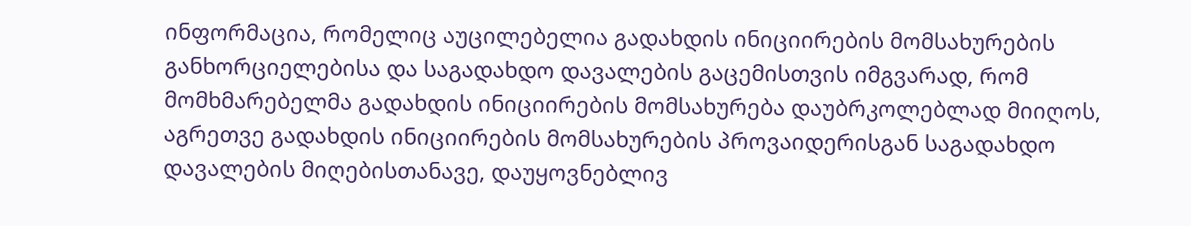ინფორმაცია, რომელიც აუცილებელია გადახდის ინიციირების მომსახურების განხორციელებისა და საგადახდო დავალების გაცემისთვის იმგვარად, რომ მომხმარებელმა გადახდის ინიციირების მომსახურება დაუბრკოლებლად მიიღოს, აგრეთვე გადახდის ინიციირების მომსახურების პროვაიდერისგან საგადახდო დავალების მიღებისთანავე, დაუყოვნებლივ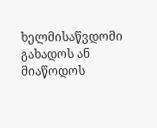ხელმისაწვდომი გახადოს ან მიაწოდოს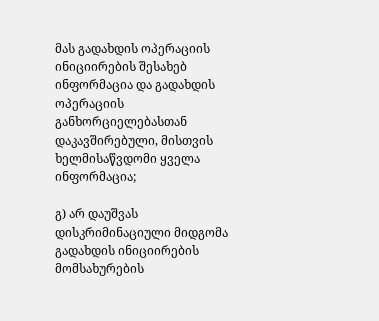მას გადახდის ოპერაციის ინიციირების შესახებ ინფორმაცია და გადახდის ოპერაციის განხორციელებასთან დაკავშირებული, მისთვის ხელმისაწვდომი ყველა ინფორმაცია;

გ) არ დაუშვას დისკრიმინაციული მიდგომა გადახდის ინიციირების მომსახურების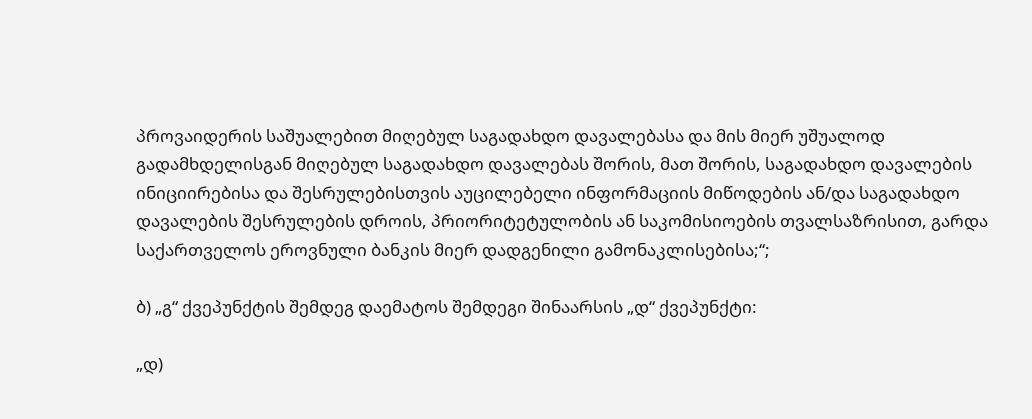პროვაიდერის საშუალებით მიღებულ საგადახდო დავალებასა და მის მიერ უშუალოდ გადამხდელისგან მიღებულ საგადახდო დავალებას შორის, მათ შორის, საგადახდო დავალების ინიციირებისა და შესრულებისთვის აუცილებელი ინფორმაციის მიწოდების ან/და საგადახდო დავალების შესრულების დროის, პრიორიტეტულობის ან საკომისიოების თვალსაზრისით, გარდა საქართველოს ეროვნული ბანკის მიერ დადგენილი გამონაკლისებისა;“;

ბ) „გ“ ქვეპუნქტის შემდეგ დაემატოს შემდეგი შინაარსის „დ“ ქვეპუნქტი:

„დ)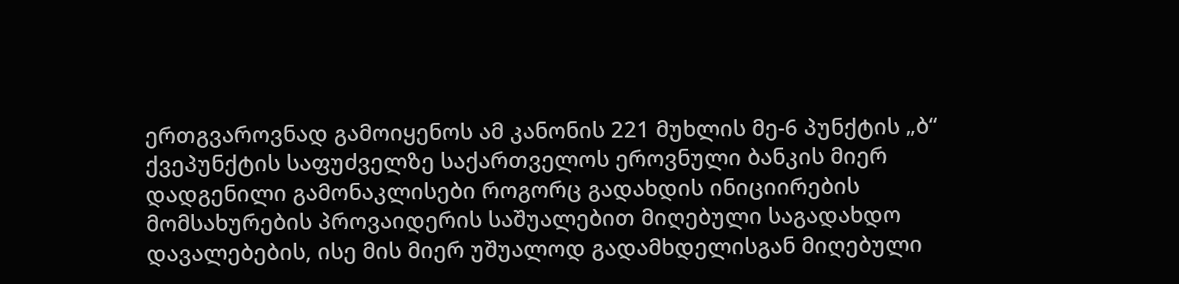ერთგვაროვნად გამოიყენოს ამ კანონის 221 მუხლის მე-6 პუნქტის „ბ“ ქვეპუნქტის საფუძველზე საქართველოს ეროვნული ბანკის მიერ დადგენილი გამონაკლისები როგორც გადახდის ინიციირების მომსახურების პროვაიდერის საშუალებით მიღებული საგადახდო დავალებების, ისე მის მიერ უშუალოდ გადამხდელისგან მიღებული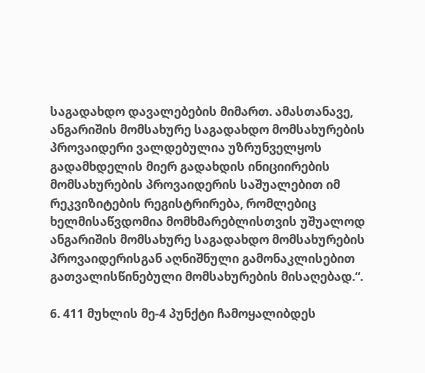საგადახდო დავალებების მიმართ. ამასთანავე, ანგარიშის მომსახურე საგადახდო მომსახურების პროვაიდერი ვალდებულია უზრუნველყოს გადამხდელის მიერ გადახდის ინიციირების მომსახურების პროვაიდერის საშუალებით იმ რეკვიზიტების რეგისტრირება, რომლებიც ხელმისაწვდომია მომხმარებლისთვის უშუალოდ ანგარიშის მომსახურე საგადახდო მომსახურების პროვაიდერისგან აღნიშნული გამონაკლისებით გათვალისწინებული მომსახურების მისაღებად.“.

6. 411 მუხლის მე-4 პუნქტი ჩამოყალიბდეს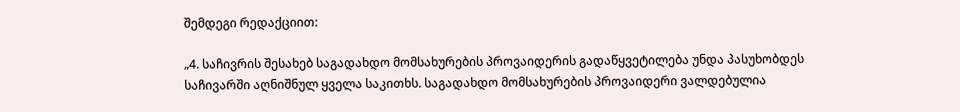შემდეგი რედაქციით:

„4. საჩივრის შესახებ საგადახდო მომსახურების პროვაიდერის გადაწყვეტილება უნდა პასუხობდეს საჩივარში აღნიშნულ ყველა საკითხს. საგადახდო მომსახურების პროვაიდერი ვალდებულია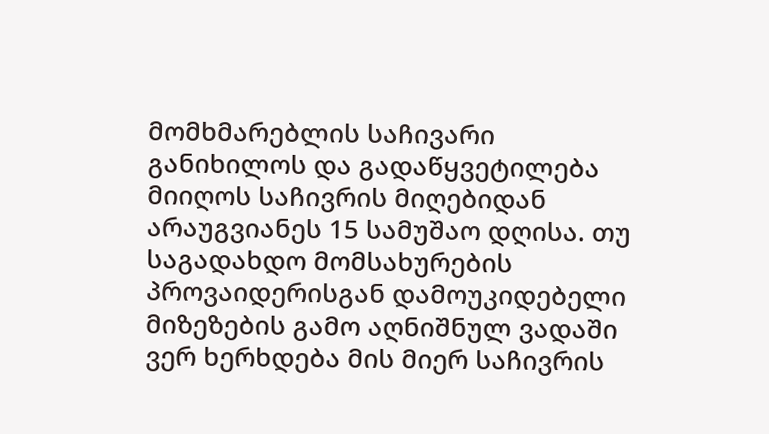მომხმარებლის საჩივარი განიხილოს და გადაწყვეტილება მიიღოს საჩივრის მიღებიდან არაუგვიანეს 15 სამუშაო დღისა. თუ საგადახდო მომსახურების პროვაიდერისგან დამოუკიდებელი მიზეზების გამო აღნიშნულ ვადაში ვერ ხერხდება მის მიერ საჩივრის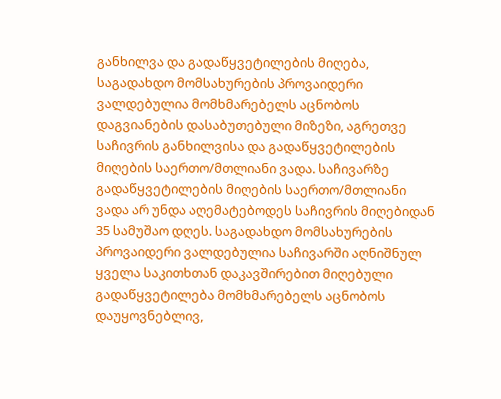განხილვა და გადაწყვეტილების მიღება, საგადახდო მომსახურების პროვაიდერი ვალდებულია მომხმარებელს აცნობოს დაგვიანების დასაბუთებული მიზეზი, აგრეთვე საჩივრის განხილვისა და გადაწყვეტილების მიღების საერთო/მთლიანი ვადა. საჩივარზე გადაწყვეტილების მიღების საერთო/მთლიანი ვადა არ უნდა აღემატებოდეს საჩივრის მიღებიდან 35 სამუშაო დღეს. საგადახდო მომსახურების პროვაიდერი ვალდებულია საჩივარში აღნიშნულ ყველა საკითხთან დაკავშირებით მიღებული გადაწყვეტილება მომხმარებელს აცნობოს დაუყოვნებლივ,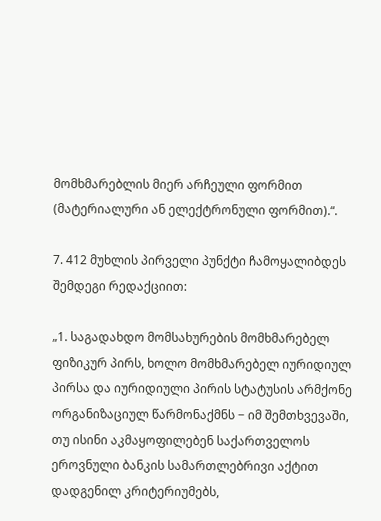მომხმარებლის მიერ არჩეული ფორმით (მატერიალური ან ელექტრონული ფორმით).“.

7. 412 მუხლის პირველი პუნქტი ჩამოყალიბდეს შემდეგი რედაქციით:

„1. საგადახდო მომსახურების მომხმარებელ ფიზიკურ პირს, ხოლო მომხმარებელ იურიდიულ პირსა და იურიდიული პირის სტატუსის არმქონე ორგანიზაციულ წარმონაქმნს − იმ შემთხვევაში, თუ ისინი აკმაყოფილებენ საქართველოს ეროვნული ბანკის სამართლებრივი აქტით დადგენილ კრიტერიუმებს,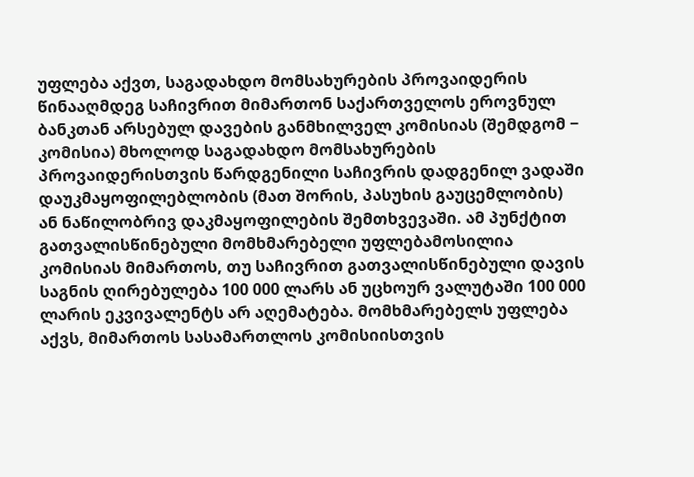უფლება აქვთ, საგადახდო მომსახურების პროვაიდერის წინააღმდეგ საჩივრით მიმართონ საქართველოს ეროვნულ ბანკთან არსებულ დავების განმხილველ კომისიას (შემდგომ − კომისია) მხოლოდ საგადახდო მომსახურების პროვაიდერისთვის წარდგენილი საჩივრის დადგენილ ვადაში დაუკმაყოფილებლობის (მათ შორის, პასუხის გაუცემლობის) ან ნაწილობრივ დაკმაყოფილების შემთხვევაში. ამ პუნქტით გათვალისწინებული მომხმარებელი უფლებამოსილია კომისიას მიმართოს, თუ საჩივრით გათვალისწინებული დავის საგნის ღირებულება 100 000 ლარს ან უცხოურ ვალუტაში 100 000 ლარის ეკვივალენტს არ აღემატება. მომხმარებელს უფლება აქვს, მიმართოს სასამართლოს კომისიისთვის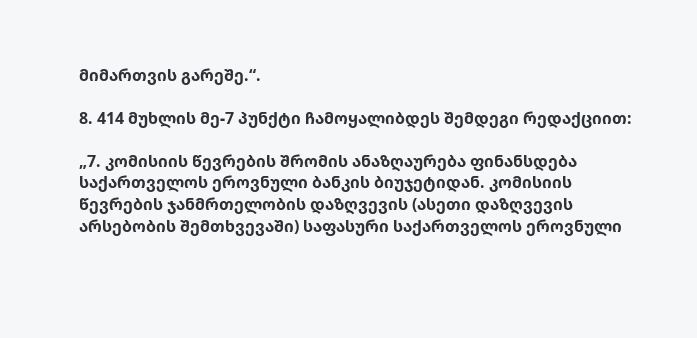მიმართვის გარეშე.“.

8. 414 მუხლის მე-7 პუნქტი ჩამოყალიბდეს შემდეგი რედაქციით:

„7. კომისიის წევრების შრომის ანაზღაურება ფინანსდება საქართველოს ეროვნული ბანკის ბიუჯეტიდან. კომისიის წევრების ჯანმრთელობის დაზღვევის (ასეთი დაზღვევის არსებობის შემთხვევაში) საფასური საქართველოს ეროვნული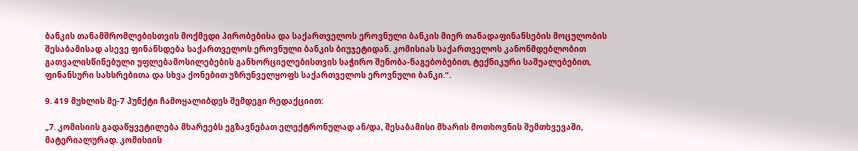ბანკის თანამშრომლებისთვის მოქმედი პირობებისა და საქართველოს ეროვნული ბანკის მიერ თანადაფინანსების მოცულობის შესაბამისად ასევე ფინანსდება საქართველოს ეროვნული ბანკის ბიუჯეტიდან. კომისიას საქართველოს კანონმდებლობით გათვალისწინებული უფლებამოსილებების განხორციელებისთვის საჭირო შენობა-ნაგებობებით, ტექნიკური საშუალებებით, ფინანსური სახსრებითა და სხვა ქონებით უზრუნველყოფს საქართველოს ეროვნული ბანკი.“.

9. 419 მუხლის მე-7 პუნქტი ჩამოყალიბდეს შემდეგი რედაქციით:

„7. კომისიის გადაწყვეტილება მხარეებს ეგზავნებათ ელექტრონულად ან/და, შესაბამისი მხარის მოთხოვნის შემთხვევაში, მატერიალურად. კომისიის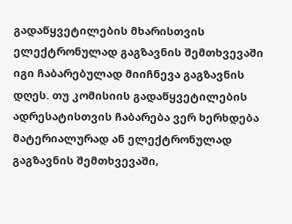გადაწყვეტილების მხარისთვის ელექტრონულად გაგზავნის შემთხვევაში იგი ჩაბარებულად მიიჩნევა გაგზავნის დღეს. თუ კომისიის გადაწყვეტილების ადრესატისთვის ჩაბარება ვერ ხერხდება მატერიალურად ან ელექტრონულად გაგზავნის შემთხვევაში,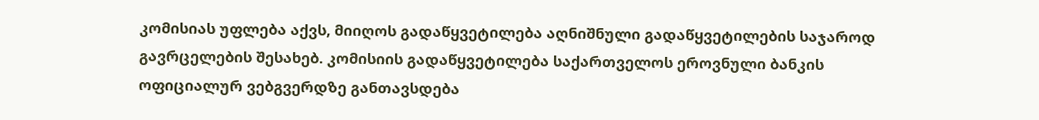კომისიას უფლება აქვს, მიიღოს გადაწყვეტილება აღნიშნული გადაწყვეტილების საჯაროდ გავრცელების შესახებ. კომისიის გადაწყვეტილება საქართველოს ეროვნული ბანკის ოფიციალურ ვებგვერდზე განთავსდება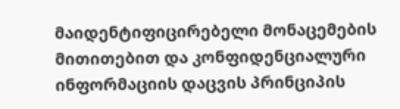მაიდენტიფიცირებელი მონაცემების მითითებით და კონფიდენციალური ინფორმაციის დაცვის პრინციპის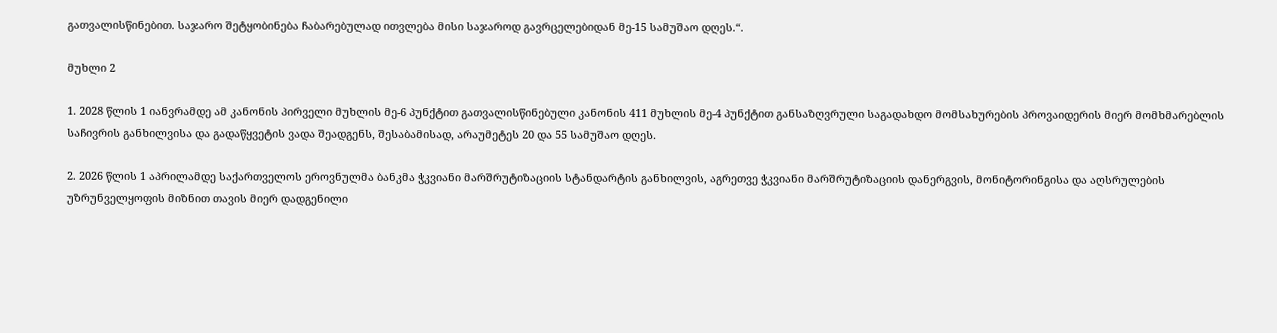გათვალისწინებით. საჯარო შეტყობინება ჩაბარებულად ითვლება მისი საჯაროდ გავრცელებიდან მე-15 სამუშაო დღეს.“.

მუხლი 2

1. 2028 წლის 1 იანვრამდე ამ კანონის პირველი მუხლის მე-6 პუნქტით გათვალისწინებული კანონის 411 მუხლის მე-4 პუნქტით განსაზღვრული საგადახდო მომსახურების პროვაიდერის მიერ მომხმარებლის საჩივრის განხილვისა და გადაწყვეტის ვადა შეადგენს, შესაბამისად, არაუმეტეს 20 და 55 სამუშაო დღეს.

2. 2026 წლის 1 აპრილამდე საქართველოს ეროვნულმა ბანკმა ჭკვიანი მარშრუტიზაციის სტანდარტის განხილვის, აგრეთვე ჭკვიანი მარშრუტიზაციის დანერგვის, მონიტორინგისა და აღსრულების უზრუნველყოფის მიზნით თავის მიერ დადგენილი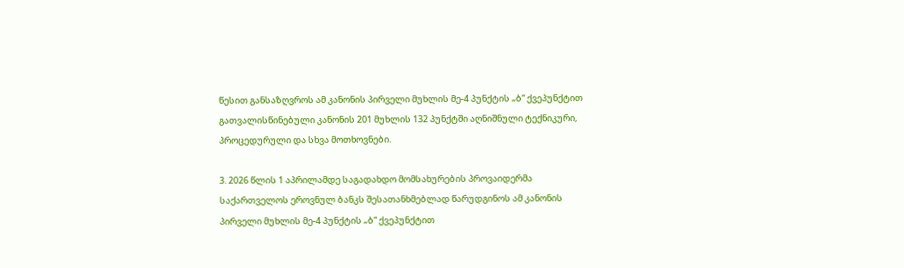წესით განსაზღვროს ამ კანონის პირველი მუხლის მე-4 პუნქტის „ბ“ ქვეპუნქტით გათვალისწინებული კანონის 201 მუხლის 132 პუნქტში აღნიშნული ტექნიკური, პროცედურული და სხვა მოთხოვნები.

3. 2026 წლის 1 აპრილამდე საგადახდო მომსახურების პროვაიდერმა საქართველოს ეროვნულ ბანკს შესათანხმებლად წარუდგინოს ამ კანონის პირველი მუხლის მე-4 პუნქტის „ბ“ ქვეპუნქტით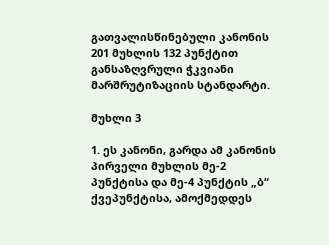გათვალისწინებული კანონის 201 მუხლის 132 პუნქტით განსაზღვრული ჭკვიანი მარშრუტიზაციის სტანდარტი.

მუხლი 3

1. ეს კანონი, გარდა ამ კანონის პირველი მუხლის მე-2 პუნქტისა და მე-4 პუნქტის „ბ“ ქვეპუნქტისა, ამოქმედდეს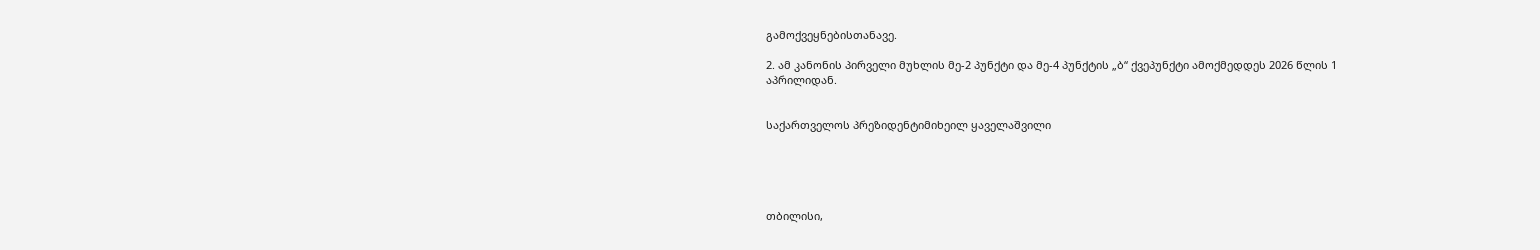გამოქვეყნებისთანავე.

2. ამ კანონის პირველი მუხლის მე-2 პუნქტი და მე-4 პუნქტის „ბ“ ქვეპუნქტი ამოქმედდეს 2026 წლის 1 აპრილიდან.


საქართველოს პრეზიდენტიმიხეილ ყაველაშვილი





თბილისი,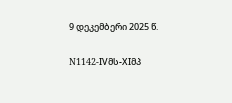9 დეკემბერი 2025 წ.

N1142-IVმს-XIმპ